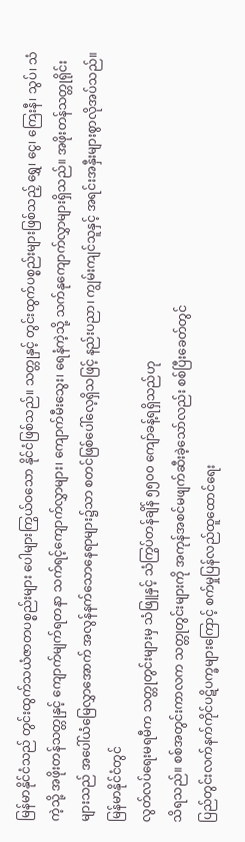မြန်မာနိုင်ငံသည် တွင်းထွက်သယံဇာတပစ္စည်းများ ပေါများကြွယ်ဝသော နိုင်ငံဖြစ်သည်။ သတ္တုနှင့် တွင်းထွက်ပစ္စည်းများဖြစ်သည့် ရွှေ၊ ငွေ၊ ကြေးနီ၊ သွပ်၊ သံကဲ့သို့ အဖိုးတန်သတ္တုနှင့် ကျောက်မျက်ရတနာ သက်ရင့်ကျောက်လွှာများ၊ ကျောက်မီးသွေး၊ ရေနံကဲ့သို့ သက်နုကျောက်လွှာများရှိသည်။ အဖိုးတန်သတ္တုရိုင်းများသည် အပေါ်ယံမြေလွှာအောက် အလွန်နက်သောနေရာများ၌သာ စတင်ဖြစ်ပေါ်လေ့ရှိသဖြင့် နည်းပညာ၊ ကျွမ်းကျင်သူနှင့် အရင်းအနှီးများစွာလိုအပ်သည်။
မြန်မာနိုင်ငံတွင်
လွတ်လပ်ရေးမရမီက သတ္တုတွင်းများမှ သံဖြူနှင့် သံကြွပ်တန်ချိန် ၅၅၀၀ ကျော်ခန့်ရရှိသည်ဟု
သိရသည်။ စစ်အတွင်းကာလက သတ္တုတွင်းများကို အကုန်အစင်မဖျက်ဆီးခဲ့သော်လည်း စစ်ပြီးခေတ်တွင်
ပြည်တွင်းလက်နက်ကိုင်ပဋိပက္ခများကြောင့် စက်မှုပြန်လည်ထူထောင်ရေး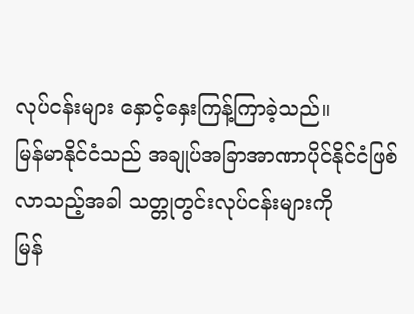လုပ်ငန်းများ နှောင့်နှေးကြန့်ကြာခဲ့သည်။
မြန်မာနိုင်ငံသည် အချုပ်အခြာအာဏာပိုင်နိုင်ငံဖြစ်လာသည့်အခါ သတ္တုတွင်းလုပ်ငန်းများကို
မြန်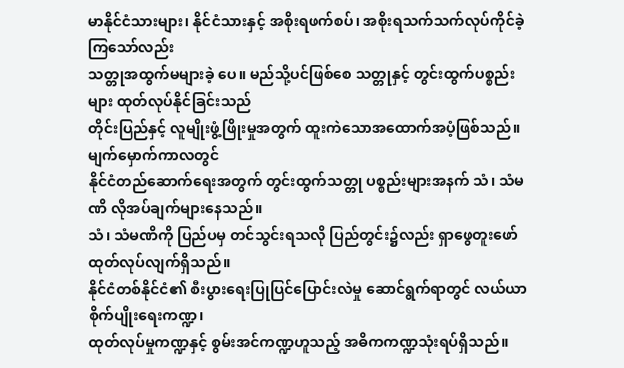မာနိုင်ငံသားများ၊ နိုင်ငံသားနှင့် အစိုးရဖက်စပ်၊ အစိုးရသက်သက်လုပ်ကိုင်ခဲ့ကြသော်လည်း
သတ္တုအထွက်မများခဲ့ ပေ။ မည်သို့ပင်ဖြစ်စေ သတ္တုနှင့် တွင်းထွက်ပစ္စည်းများ ထုတ်လုပ်နိုင်ခြင်းသည်
တိုင်းပြည်နှင့် လူမျိုးဖွံ့ဖြိုးမှုအတွက် ထူးကဲသောအထောက်အပံ့ဖြစ်သည်။
မျက်မှောက်ကာလတွင်
နိုင်ငံတည်ဆောက်ရေးအတွက် တွင်းထွက်သတ္တု ပစ္စည်းများအနက် သံ၊ သံမဏိ လိုအပ်ချက်များနေသည်။
သံ၊ သံမဏိကို ပြည်ပမှ တင်သွင်းရသလို ပြည်တွင်း၌လည်း ရှာဖွေတူးဖော်ထုတ်လုပ်လျက်ရှိသည်။
နိုင်ငံတစ်နိုင်ငံ၏ စီးပွားရေးပြုပြင်ပြောင်းလဲမှု ဆောင်ရွက်ရာတွင် လယ်ယာစိုက်ပျိုးရေးကဏ္ဍ၊
ထုတ်လုပ်မှုကဏ္ဍနှင့် စွမ်းအင်ကဏ္ဍဟူသည့် အဓိကကဏ္ဍသုံးရပ်ရှိသည်။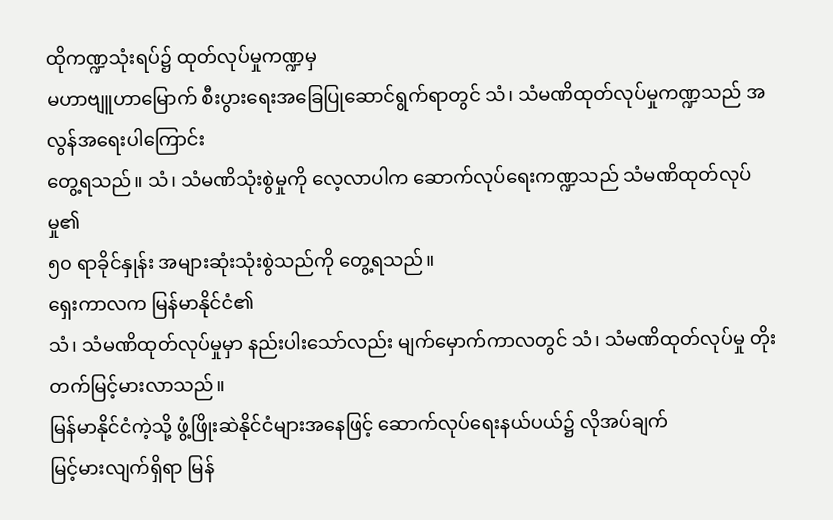ထိုကဏ္ဍသုံးရပ်၌ ထုတ်လုပ်မှုကဏ္ဍမှ
မဟာဗျူဟာမြောက် စီးပွားရေးအခြေပြုဆောင်ရွက်ရာတွင် သံ၊ သံမဏိထုတ်လုပ်မှုကဏ္ဍသည် အလွန်အရေးပါကြောင်း
တွေ့ရသည်။ သံ၊ သံမဏိသုံးစွဲမှုကို လေ့လာပါက ဆောက်လုပ်ရေးကဏ္ဍသည် သံမဏိထုတ်လုပ်မှု၏
၅၀ ရာခိုင်နှုန်း အများဆုံးသုံးစွဲသည်ကို တွေ့ရသည်။
ရှေးကာလက မြန်မာနိုင်ငံ၏
သံ၊ သံမဏိထုတ်လုပ်မှုမှာ နည်းပါးသော်လည်း မျက်မှောက်ကာလတွင် သံ၊ သံမဏိထုတ်လုပ်မှု တိုးတက်မြင့်မားလာသည်။
မြန်မာနိုင်ငံကဲ့သို့ ဖွံ့ဖြိုးဆဲနိုင်ငံများအနေဖြင့် ဆောက်လုပ်ရေးနယ်ပယ်၌ လိုအပ်ချက်
မြင့်မားလျက်ရှိရာ မြန်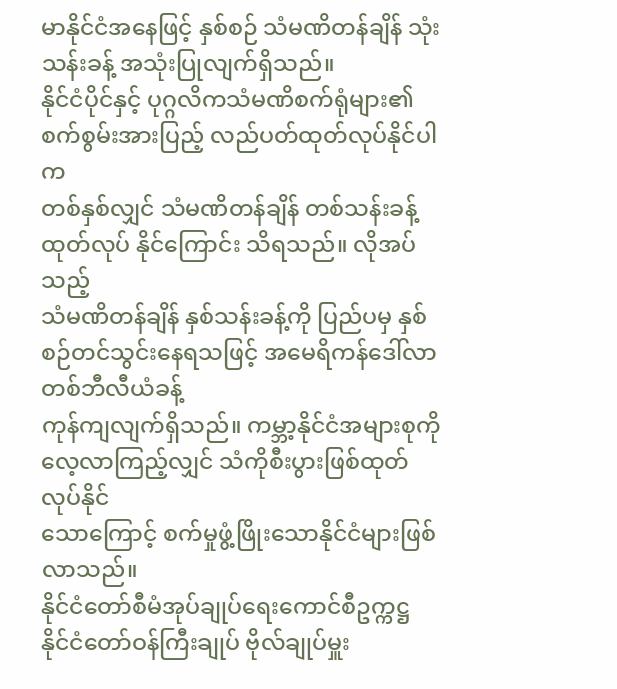မာနိုင်ငံအနေဖြင့် နှစ်စဉ် သံမဏိတန်ချိန် သုံးသန်းခန့် အသုံးပြုလျက်ရှိသည်။
နိုင်ငံပိုင်နှင့် ပုဂ္ဂလိကသံမဏိစက်ရုံများ၏ စက်စွမ်းအားပြည့် လည်ပတ်ထုတ်လုပ်နိုင်ပါက
တစ်နှစ်လျှင် သံမဏိတန်ချိန် တစ်သန်းခန့် ထုတ်လုပ် နိုင်ကြောင်း သိရသည်။ လိုအပ်သည့်
သံမဏိတန်ချိန် နှစ်သန်းခန့်ကို ပြည်ပမှ နှစ်စဉ်တင်သွင်းနေရသဖြင့် အမေရိကန်ဒေါ်လာ တစ်ဘီလီယံခန့်
ကုန်ကျလျက်ရှိသည်။ ကမ္ဘာ့နိုင်ငံအများစုကို လေ့လာကြည့်လျှင် သံကိုစီးပွားဖြစ်ထုတ်လုပ်နိုင်
သောကြောင့် စက်မှုဖွံ့ဖြိုးသောနိုင်ငံများဖြစ်လာသည်။
နိုင်ငံတော်စီမံအုပ်ချုပ်ရေးကောင်စီဥက္ကဋ္ဌ
နိုင်ငံတော်ဝန်ကြီးချုပ် ဗိုလ်ချုပ်မှူး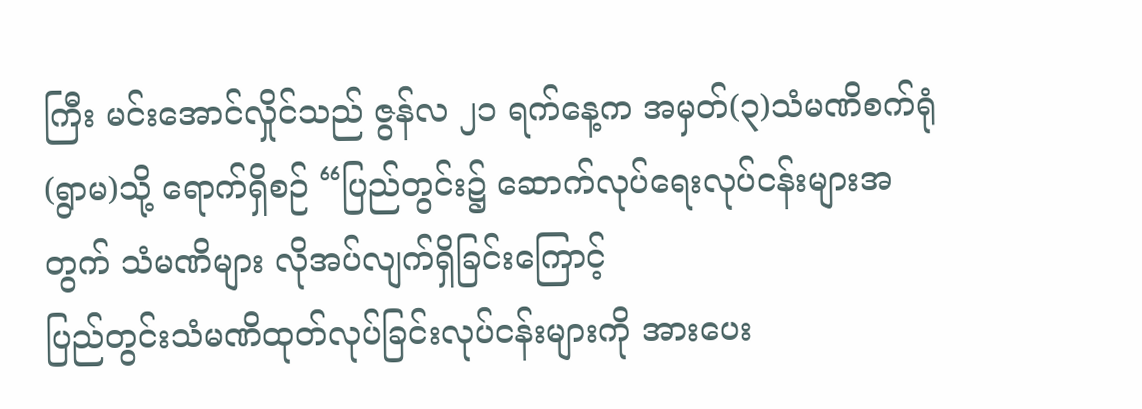ကြီး မင်းအောင်လှိုင်သည် ဇွန်လ ၂၁ ရက်နေ့က အမှတ်(၃)သံမဏိစက်ရုံ
(ရွာမ)သို့ ရောက်ရှိစဉ် “ပြည်တွင်း၌ ဆောက်လုပ်ရေးလုပ်ငန်းများအတွက် သံမဏိများ လိုအပ်လျက်ရှိခြင်းကြောင့်
ပြည်တွင်းသံမဏိထုတ်လုပ်ခြင်းလုပ်ငန်းများကို အားပေး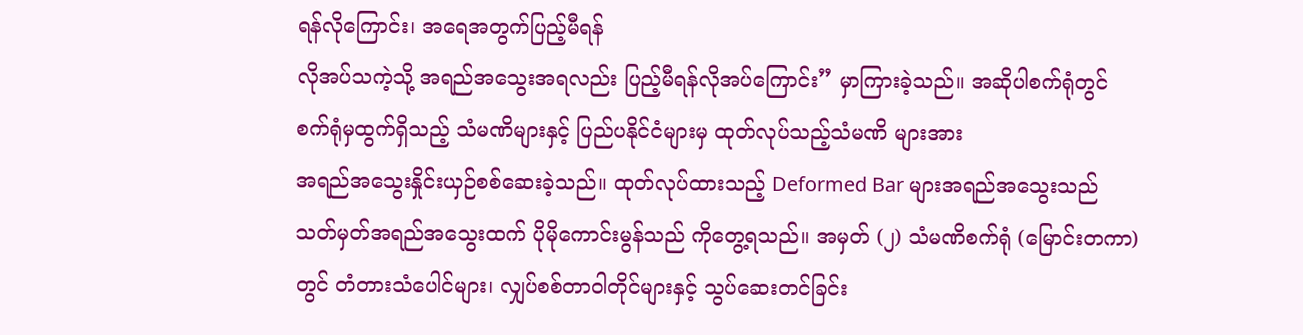ရန်လိုကြောင်း၊ အရေအတွက်ပြည့်မီရန်
လိုအပ်သကဲ့သို့ အရည်အသွေးအရလည်း ပြည့်မီရန်လိုအပ်ကြောင်း” မှာကြားခဲ့သည်။ အဆိုပါစက်ရုံတွင်
စက်ရုံမှထွက်ရှိသည့် သံမဏိများနှင့် ပြည်ပနိုင်ငံများမှ ထုတ်လုပ်သည့်သံမဏိ များအား
အရည်အသွေးနှိုင်းယှဉ်စစ်ဆေးခဲ့သည်။ ထုတ်လုပ်ထားသည့် Deformed Bar များအရည်အသွေးသည်
သတ်မှတ်အရည်အသွေးထက် ပိုမိုကောင်းမွန်သည် ကိုတွေ့ရသည်။ အမှတ် (၂) သံမဏိစက်ရုံ (မြောင်းတကာ)
တွင် တံတားသံပေါင်များ၊ လျှပ်စစ်တာဝါတိုင်များနှင့် သွပ်ဆေးတင်ခြင်း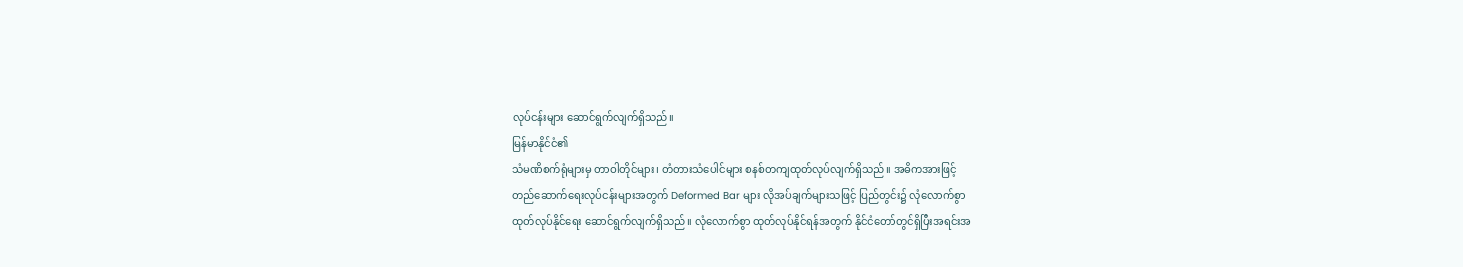လုပ်ငန်းများ ဆောင်ရွက်လျက်ရှိသည်။
မြန်မာနိုင်ငံ၏
သံမဏိစက်ရုံများမှ တာဝါတိုင်များ၊ တံတားသံပေါင်များ စနစ်တကျထုတ်လုပ်လျက်ရှိသည်။ အဓိကအားဖြင့်
တည်ဆောက်ရေးလုပ်ငန်းများအတွက် Deformed Bar များ လိုအပ်ချက်များသဖြင့် ပြည်တွင်း၌ လုံလောက်စွာ
ထုတ်လုပ်နိုင်ရေး ဆောင်ရွက်လျက်ရှိသည်။ လုံလောက်စွာ ထုတ်လုပ်နိုင်ရန်အတွက် နိုင်ငံတော်တွင်ရှိပြီးအရင်းအ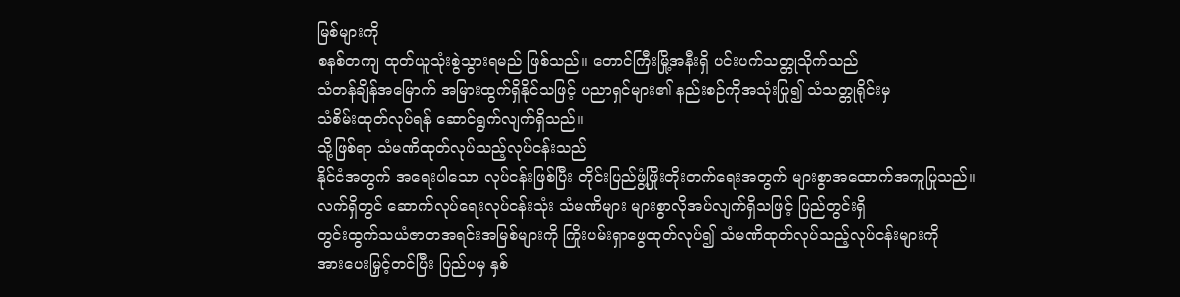မြစ်များကို
စနစ်တကျ ထုတ်ယူသုံးစွဲသွားရမည် ဖြစ်သည်။ တောင်ကြီးမြို့အနီးရှိ ပင်းပက်သတ္တုသိုက်သည်
သံတန်ချိန်အမြောက် အမြားထွက်ရှိနိုင်သဖြင့် ပညာရှင်များ၏ နည်းစဉ်ကိုအသုံးပြု၍ သံသတ္တုရိုင်းမှ
သံစိမ်းထုတ်လုပ်ရန် ဆောင်ရွက်လျက်ရှိသည်။
သို့ဖြစ်ရာ သံမဏိထုတ်လုပ်သည့်လုပ်ငန်းသည်
နိုင်ငံအတွက် အရေးပါသော လုပ်ငန်းဖြစ်ပြီး တိုင်းပြည်ဖွံ့ဖြိုးတိုးတက်ရေးအတွက် များစွာအထောက်အကူပြုသည်။
လက်ရှိတွင် ဆောက်လုပ်ရေးလုပ်ငန်းသုံး သံမဏိများ များစွာလိုအပ်လျက်ရှိသဖြင့် ပြည်တွင်းရှိ
တွင်းထွက်သယံဇာတအရင်းအမြစ်များကို ကြိုးပမ်းရှာဖွေထုတ်လုပ်၍ သံမဏိထုတ်လုပ်သည့်လုပ်ငန်းများကို
အားပေးမြှင့်တင်ပြီး ပြည်ပမှ နှစ်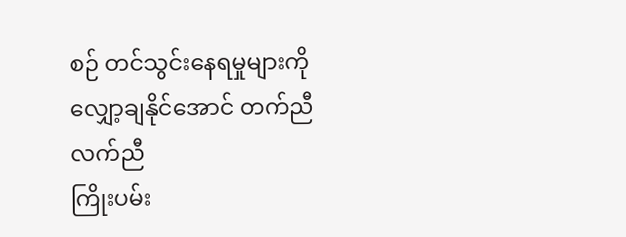စဉ် တင်သွင်းနေရမှုများကို လျှော့ချနိုင်အောင် တက်ညီလက်ညီ
ကြိုးပမ်း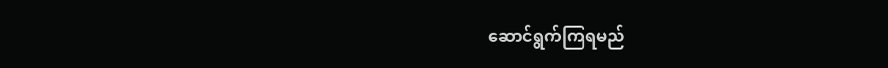ဆောင်ရွက်ကြရမည်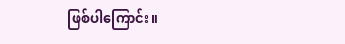ဖြစ်ပါကြောင်း။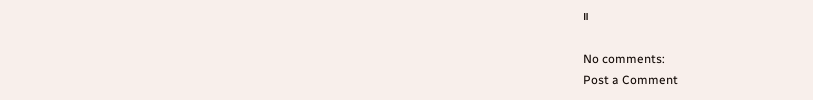။

No comments:
Post a Comment